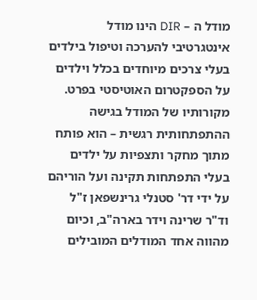מודל ה – DIR הינו מודל אינטגרטיבי להערכה וטיפול בילדים בעלי צרכים מיוחדים בכלל וילדים על הספקטרום האוטיסטי בפרט. מקורותיו של המודל בגישה ההתפתחותית רגשית – הוא פותח מתוך מחקר ותצפיות על ילדים בעלי התפתחות תקינה ועל הוריהם על ידי דר' סטנלי גרינשפאן ז"ל וד"ר שרינה וידר בארה"ב, וכיום מהווה אחד המודלים המובילים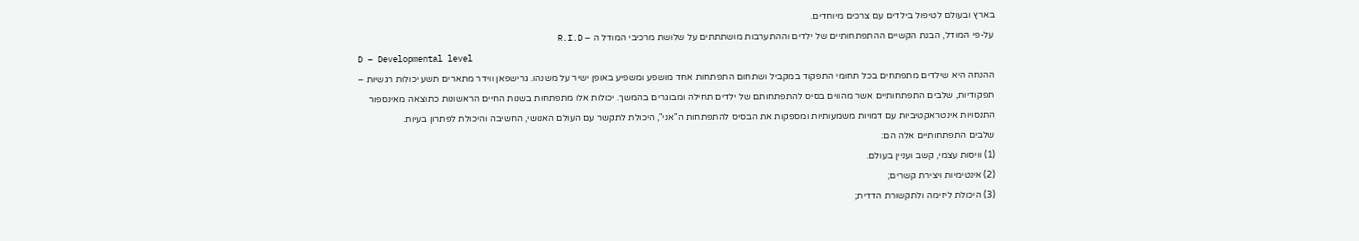בארץ ובעולם לטיפול בילדים עם צרכים מיוחדים.
על-פי המודל, הבנת הקשיים ההתפתחותיים של ילדים וההתערבות מושתתתים על שלושת מרכיבי המודל ה – R.I.D
D – Developmental level
ההנחה היא שילדים מתפתחים בכל תחומי התפקוד במקביל ושתחום התפתחות אחד מושפע ומשפיע באופן ישיר על משנהו. גרישפאן ווידר מתארים תשע יכולות רגשיות – תפקודיות, שלבים התפתחותיים אשר מהווים בסיס להתפתחותם של ילדים תחילה ומבוגרים בהמשך. יכולות אלו מתפתחות בשנות החיים הראשונות כתוצאה מאינספור התנסויות אינטראקטיביות עם דמויות משמעותיות ומספקות את הבסיס להתפתחות ה"אני", היכולת לתקשר עם העולם האנושי, החשיבה והיכולת לפתרון בעיות.
שלבים התפתחותיים אלה הם:
(1) וויסות עצמי, קשב ועניין בעולם.
(2) אינטימיות ויצירת קשרים;
(3) היכולת ליזימה ולתקשורת הדדית;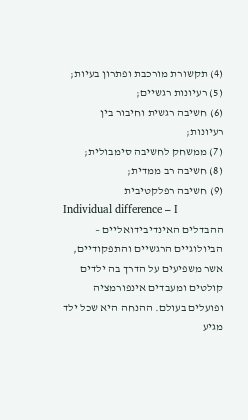(4) תקשורת מורכבת ופתרון בעיות;
(5) רעיונות רגשיים;
(6) חשיבה רגשית וחיבור בין רעיונות;
(7) ממשחק לחשיבה סימבולית;
(8) חשיבה רב ממדית;
(9) חשיבה רפלקטיבית
Individual difference – I
ההבדלים האינדיבידואליים – הביולוגיים הרגשיים והתפקודיים, אשר משפיעים על הדרך בה ילדים קולטים ומעבדים אינפורמציה ופועלים בעולם. ההנחה היא שכל ילד מגיע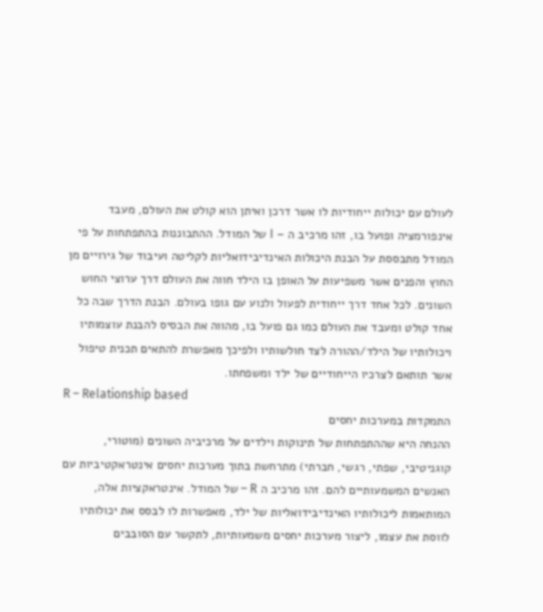לעולם עם יכולות ייחודיות לו אשר דרכן ואיתן הוא קולט את העולם, מעבד אינפורמציה ופועל בו, זהו מרכיב ה – I של המודל. ההתבוננות בהתפתחות על פי המודל מתבססת על הבנת היכולות האינדיבידואליות לקליטה ועיבוד של גירויים מן החוץ והפנים אשר משפיעות על האופן בו הילד חווה את העולם דרך ערוצי החוש השונים. לכל אחד דרך ייחודית לפעול ולנוע עם גופו בעולם. הבנת הדרך שבה כל אחד קולט ומעבד את העולם כמו גם פועל בו, מהווה את הבסיס להבנת עוצמותיו ויכולותיו של הילד/ההורה לצד חולשותיו ולפיכך מאפשרת להתאים תכנית טיפול אשר תותאם לצרכיו הייחודיים של ילד ומשפחתו.
R – Relationship based
התמקדות במערכות יחסים
ההנחה היא שההתפתחות של תינוקות וילדים על מרכיביה השונים (מוטורי, קוגניטיבי, שפתי, רגשי, חברתי) מתרחשת בתוך מערכות יחסים אינטראקטיביות עם האנשים המשמעותיים להם. זהו מרכיב ה R – של המודל. אינטראקציות אלה, המותאמות ליכולותיו האינדיבידואליות של ילד, מאפשרות לו לבסס את יכולותיו לווסת את עצמו, ליצור מערכות יחסים משמעותיות, לתקשר עם הסובבים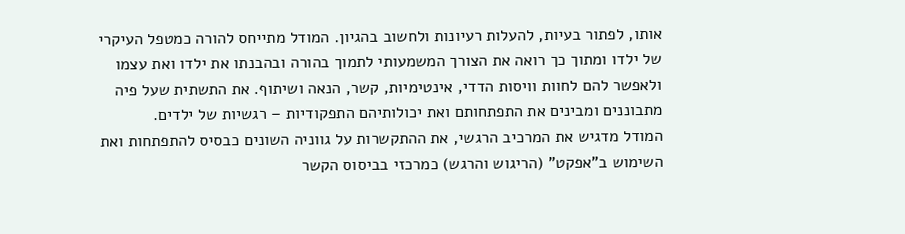אותו, לפתור בעיות, להעלות רעיונות ולחשוב בהגיון. המודל מתייחס להורה כמטפל העיקרי של ילדו ומתוך כך רואה את הצורך המשמעותי לתמוך בהורה ובהבנתו את ילדו ואת עצמו ולאפשר להם לחוות וויסות הדדי, אינטימיות, קשר, הנאה ושיתוף. את התשתית שעל פיה מתבוננים ומבינים את התפתחותם ואת יכולותיהם התפקודיות – רגשיות של ילדים.
המודל מדגיש את המרכיב הרגשי, את ההתקשרות על גווניה השונים כבסיס להתפתחות ואת השימוש ב"אפקט" (הריגוש והרגש) כמרכזי בביסוס הקשר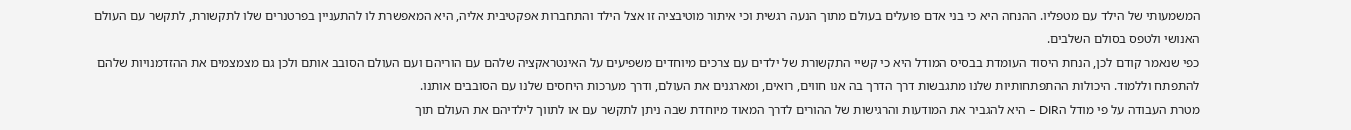המשמעותי של הילד עם מטפליו. ההנחה היא כי בני אדם פועלים בעולם מתוך הנעה רגשית וכי איתור מוטיבציה זו אצל הילד והתחברות אפקטיבית אליה, היא המאפשרת לו להתעניין בפרטנרים שלו לתקשורת, לתקשר עם העולם האנושי ולטפס בסולם השלבים.
כפי שנאמר קודם לכן, הנחת היסוד העומדת בבסיס המודל היא כי קשיי התקשורת של ילדים עם צרכים מיוחדים משפיעים על האינטראקציה שלהם עם הוריהם ועם העולם הסובב אותם ולכן גם מצמצמים את ההזדמנויות שלהם להתפתח וללמוד. היכולות ההתפתחותיות שלנו מתגבשות דרך הדרך בה אנו חווים, רואים, ומארגנים את העולם, ודרך מערכות היחסים שלנו עם הסובבים אותנו.
מטרת העבודה על פי מודל הDIR – היא להגביר את המודעות והרגישות של ההורים לדרך המאוד מיוחדת שבה ניתן לתקשר עם או לתווך לילדיהם את העולם תוך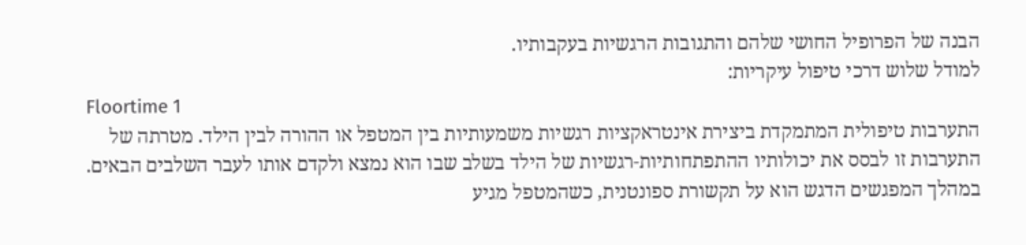הבנה של הפרופיל החושי שלהם והתגובות הרגשיות בעקבותיו.
למודל שלוש דרכי טיפול עיקריות:
Floortime 1
התערבות טיפולית המתמקדת ביצירת אינטראקציות רגשיות משמעותיות בין המטפל או ההורה לבין הילד. מטרתה של התערבות זו לבסס את יכולותיו ההתפתחותיות-רגשיות של הילד בשלב שבו הוא נמצא ולקדם אותו לעבר השלבים הבאים. במהלך המפגשים הדגש הוא על תקשורת ספונטנית, כשהמטפל מגיע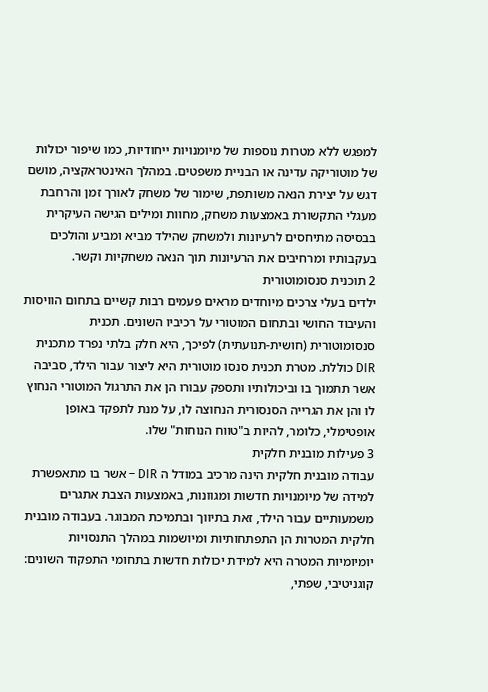למפגש ללא מטרות נוספות של מיומנויות ייחודיות, כמו שיפור יכולות של מוטוריקה עדינה או הבניית משפטים. במהלך האינטראקציה, מושם דגש על יצירת הנאה משותפת, שימור של משחק לאורך זמן והרחבת מעגלי התקשורת באמצעות משחק, מחוות ומילים הגישה העיקרית בבסיסה מתיחסים לרעיונות ולמשחק שהילד מביא ומביע והולכים בעקבותיו ומרחיבים את הרעיונות תוך הנאה משחקיות וקשר.
2 תוכנית סנסומוטורית
ילדים בעלי צרכים מיוחדים מראים פעמים רבות קשיים בתחום הוויסות והעיבוד החושי ובתחום המוטורי על רכיביו השונים. תכנית סנסומוטורית (חושית-תנועתית) לפיכך, היא חלק בלתי נפרד מתכנית DIR כוללת. מטרת תכנית סנסו מוטורית היא ליצור עבור הילד, סביבה אשר תתמוך בו וביכולותיו ותספק עבורו הן את התרגול המוטורי הנחוץ לו והן את הגרייה הסנסורית הנחוצה לו, על מנת לתפקד באופן אופטימלי, כלומר, להיות ב"טווח הנוחות" שלו.
3 פעילות מובנית חלקית
עבודה מובנית חלקית הינה מרכיב במודל ה DIR – אשר בו מתאפשרת למידה של מיומנויות חדשות ומגוונות, באמצעות הצבת אתגרים משמעותיים עבור הילד, זאת בתיווך ובתמיכת המבוגר. בעבודה מובנית חלקית המטרות הן התפתחותיות ומיושמות במהלך התנסויות יומיומיות המטרה היא למידת יכולות חדשות בתחומי התפקוד השונים: קוגניטיבי, שפתי,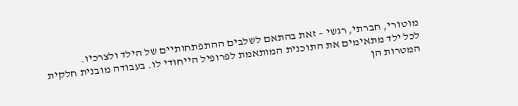מוטורי, חברתי, רגשי – זאת בהתאם לשלבים ההתפתחותיים של הילד ולצרכיו.
לכל ילד מתאימים את התוכנית המותאמת לפרופיל הייחודי לו. בעבודה מובנית חלקית המטרות הן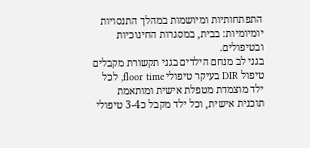התפתחותיות ומיושמות במהלך התנסויות יומיומיות: בבית, במסגרות החינוכיות ובטיפולים.
בגני לב מנחם הילדים בגני תקשורת מקבלים טיפול DIR בעיקר טיפולי floor time, לכל ילד מוצמדת מטפלת אישית ומותאמת תוכנית אישית, וכל ילד מקבל כ3-4 טיפולי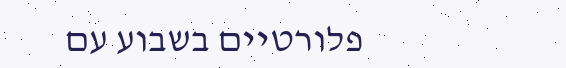פלורטיים בשבוע עם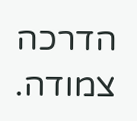הדרכה צמודה.